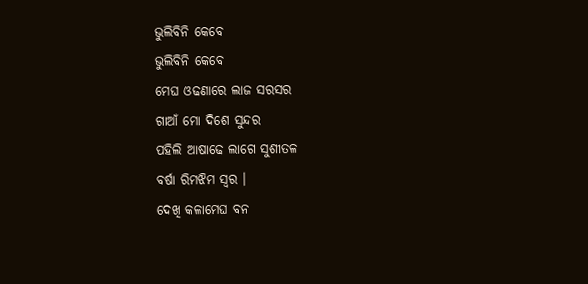ଭୁଲିବିନି କେବେ
ଭୁଲିବିନି କେବେ
ମେଘ ଓଢଣାରେ ଲାଜ ସରସର
ଗାଆଁ ମୋ ଦିଶେ ସୁନ୍ଦର
ପହିଲି ଆଷାଢେ ଲାଗେ ସୁଶୀତଳ
ବର୍ଷା ରିମଝିମ ସ୍ବର ।
ଦେଖି କଳାମେଘ ବନ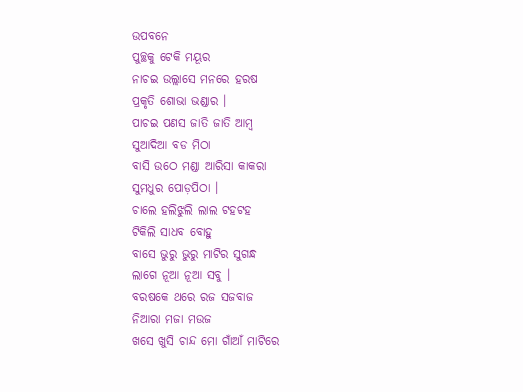ଉପବନେ
ପୁଚ୍ଛକୁ ଟେକି ମୟୂର
ନାଚଇ ଉଲ୍ଲାସେ ମନରେ ହରଷ
ପ୍ରକୃତି ଶୋଭା ଭଣ୍ଡାର ।
ପାଚଇ ପଣସ ଜାତି ଜାତି ଆମ୍ବ
ସୁଆଦିଆ ବଡ ମିଠା
ବାସି ଉଠେ ମଣ୍ଡା ଆରିସା କାକରା
ସୁମଧୁର ପୋଡ଼ପିଠା ।
ଚାଲେ ହଲିଝୁଲି ଲାଲ ଟହଟହ
ଟିକିଲି ସାଧବ ବୋହୁ
ବାସେ ଭୁରୁ ଭୁରୁ ମାଟିର ସୁଗନ୍ଧ
ଲାଗେ ନୂଆ ନୂଆ ସବୁ ।
ବରଷକେ ଥରେ ରଜ ସଜବାଜ
ନିଆରା ମଜା ମଉଜ
ଖସେ ଖୁସି ଚାନ୍ଦ ମୋ ଗାଁଆଁ ମାଟିରେ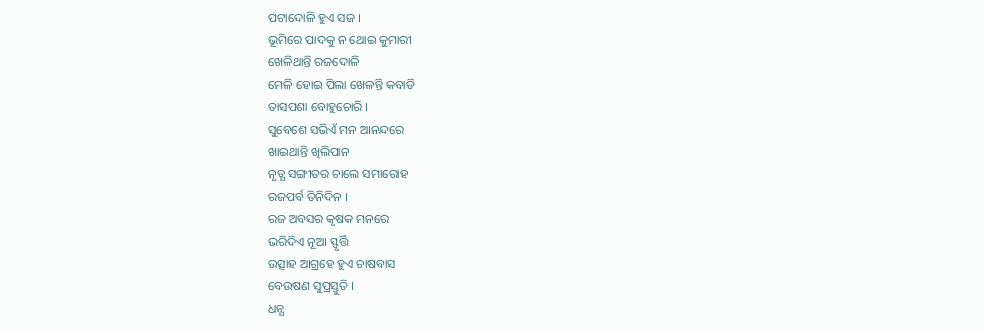ପଟାଦୋଳି ହୁଏ ସଜ ।
ଭୂମିରେ ପାଦକୁ ନ ଥୋଇ କୁମାରୀ
ଖେଳିଥାନ୍ତି ରଜଦୋଳି
ମେଳି ହୋଇ ପିଲା ଖେଳନ୍ତି କବାଡି
ତାସପଶା ବୋହୁଚୋରି ।
ସୁବେଶେ ସଭିଏଁ ମନ ଆନନ୍ଦରେ
ଖାଇଥାନ୍ତି ଖିଲିପାନ
ନୃତ୍ଯ ସଙ୍ଗୀତର ଚାଲେ ସମାରୋହ
ରଜପର୍ବ ତିନିଦିନ ।
ରଜ ଅବସର କୃଷକ ମନରେ
ଭରିଦିଏ ନୂଆ ସ୍ଫୃର୍ତ୍ତି
ଉତ୍ସାହ ଆଗ୍ରହେ ହୁଏ ଚାଷବାସ
ବେଉଷଣ ସୁପ୍ରସ୍ତୁତି ।
ଧନ୍ଯ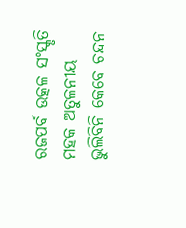ରଜପର୍ବ ଉତ୍କଳ ସଂସ୍କୃତି
ମହକ ଅତୁଳନୀୟ
ଭୁଲିବିନି କେବେ ଚନ୍ଦନ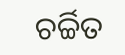ଚର୍ଚ୍ଚିତ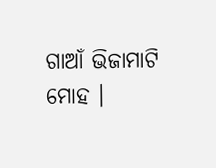ଗାଆଁ ଭିଜାମାଟି ମୋହ ।